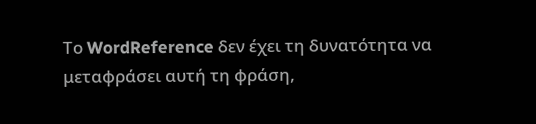Το WordReference δεν έχει τη δυνατότητα να μεταφράσει αυτή τη φράση,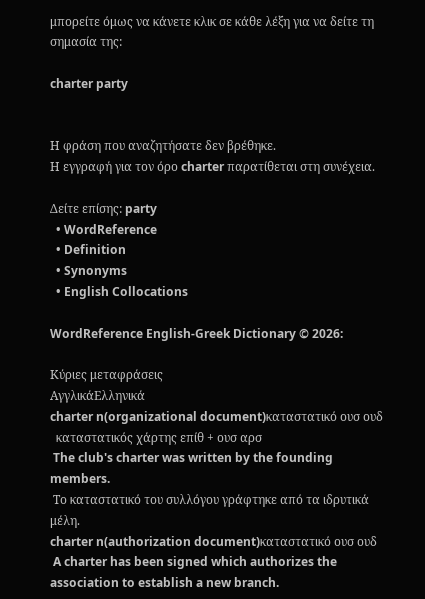μπορείτε όμως να κάνετε κλικ σε κάθε λέξη για να δείτε τη σημασία της:

charter party


Η φράση που αναζητήσατε δεν βρέθηκε.
Η εγγραφή για τον όρο charter παρατίθεται στη συνέχεια.

Δείτε επίσης: party
  • WordReference
  • Definition
  • Synonyms
  • English Collocations

WordReference English-Greek Dictionary © 2026:

Κύριες μεταφράσεις
ΑγγλικάΕλληνικά
charter n(organizational document)καταστατικό ουσ ουδ
  καταστατικός χάρτης επίθ + ουσ αρσ
 The club's charter was written by the founding members.
 Το καταστατικό του συλλόγου γράφτηκε από τα ιδρυτικά μέλη.
charter n(authorization document)καταστατικό ουσ ουδ
 A charter has been signed which authorizes the association to establish a new branch.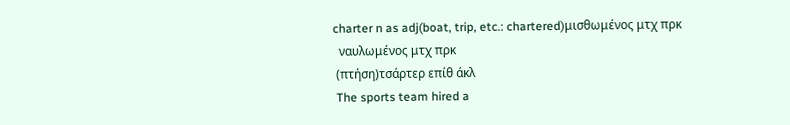charter n as adj(boat, trip, etc.: chartered)μισθωμένος μτχ πρκ
  ναυλωμένος μτχ πρκ
 (πτήση)τσάρτερ επίθ άκλ
 The sports team hired a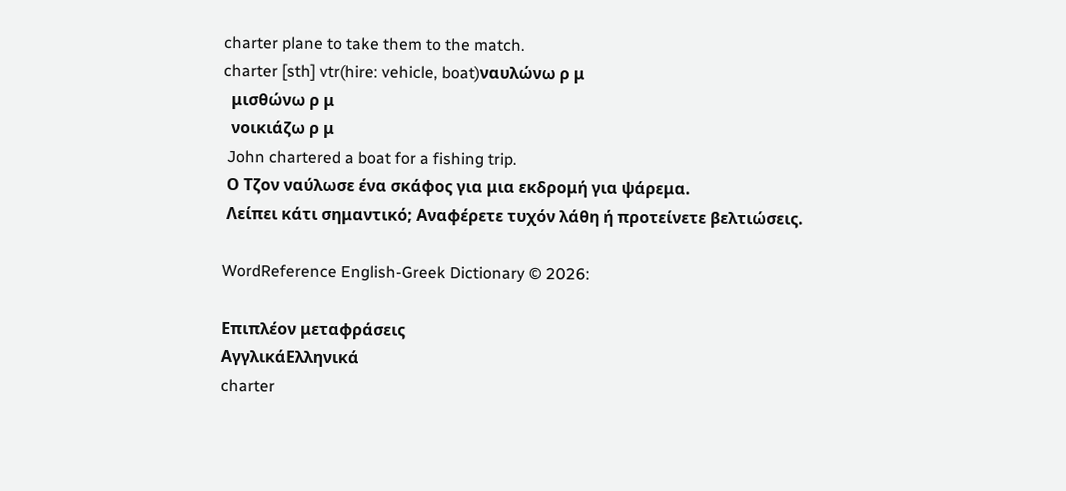charter plane to take them to the match.
charter [sth] vtr(hire: vehicle, boat)ναυλώνω ρ μ
  μισθώνω ρ μ
  νοικιάζω ρ μ
 John chartered a boat for a fishing trip.
 Ο Τζον ναύλωσε ένα σκάφος για μια εκδρομή για ψάρεμα.
 Λείπει κάτι σημαντικό; Αναφέρετε τυχόν λάθη ή προτείνετε βελτιώσεις.

WordReference English-Greek Dictionary © 2026:

Επιπλέον μεταφράσεις
ΑγγλικάΕλληνικά
charter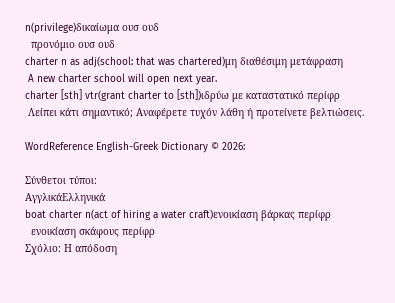n(privilege)δικαίωμα ουσ ουδ
  προνόμιο ουσ ουδ
charter n as adj(school: that was chartered)μη διαθέσιμη μετάφραση
 A new charter school will open next year.
charter [sth] vtr(grant charter to [sth])ιδρύω με καταστατικό περίφρ
 Λείπει κάτι σημαντικό; Αναφέρετε τυχόν λάθη ή προτείνετε βελτιώσεις.

WordReference English-Greek Dictionary © 2026:

Σύνθετοι τύποι:
ΑγγλικάΕλληνικά
boat charter n(act of hiring a water craft)ενοικίαση βάρκας περίφρ
  ενοικίαση σκάφους περίφρ
Σχόλιο: Η απόδοση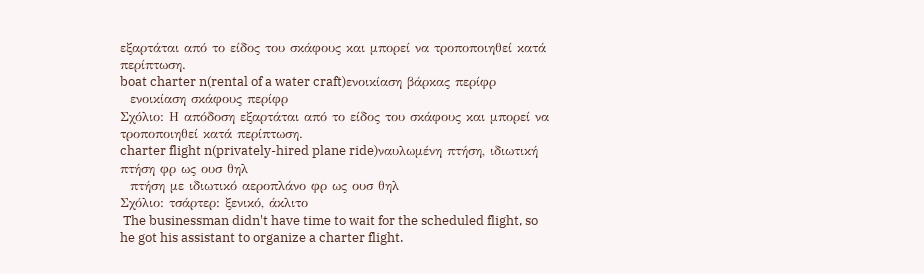εξαρτάται από το είδος του σκάφους και μπορεί να τροποποιηθεί κατά περίπτωση.
boat charter n(rental of a water craft)ενοικίαση βάρκας περίφρ
  ενοικίαση σκάφους περίφρ
Σχόλιο: Η απόδοση εξαρτάται από το είδος του σκάφους και μπορεί να τροποποιηθεί κατά περίπτωση.
charter flight n(privately-hired plane ride)ναυλωμένη πτήση, ιδιωτική πτήση φρ ως ουσ θηλ
  πτήση με ιδιωτικό αεροπλάνο φρ ως ουσ θηλ
Σχόλιο: τσάρτερ: ξενικό, άκλιτο
 The businessman didn't have time to wait for the scheduled flight, so he got his assistant to organize a charter flight.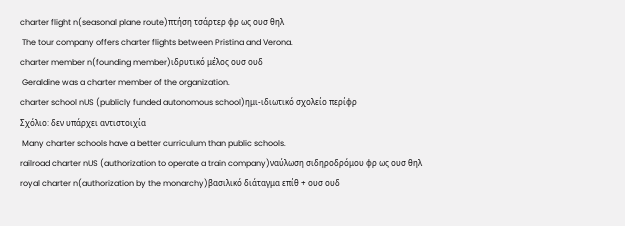charter flight n(seasonal plane route)πτήση τσάρτερ φρ ως ουσ θηλ
 The tour company offers charter flights between Pristina and Verona.
charter member n(founding member)ιδρυτικό μέλος ουσ ουδ
 Geraldine was a charter member of the organization.
charter school nUS (publicly funded autonomous school)ημι-ιδιωτικό σχολείο περίφρ
Σχόλιο: δεν υπάρχει αντιστοιχία
 Many charter schools have a better curriculum than public schools.
railroad charter nUS (authorization to operate a train company)ναύλωση σιδηροδρόμου φρ ως ουσ θηλ
royal charter n(authorization by the monarchy)βασιλικό διάταγμα επίθ + ουσ ουδ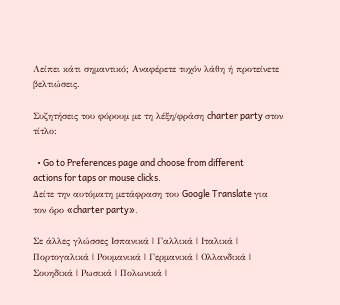Λείπει κάτι σημαντικό; Αναφέρετε τυχόν λάθη ή προτείνετε βελτιώσεις.

Συζητήσεις του φόρουμ με τη λέξη/φράση charter party στον τίτλο:

  • Go to Preferences page and choose from different actions for taps or mouse clicks.
Δείτε την αυτόματη μετάφραση του Google Translate για τον όρο «charter party».

Σε άλλες γλώσσες Ισπανικά | Γαλλικά | Ιταλικά | Πορτογαλικά | Ρουμανικά | Γερμανικά | Ολλανδικά | Σουηδικά | Ρωσικά | Πολωνικά |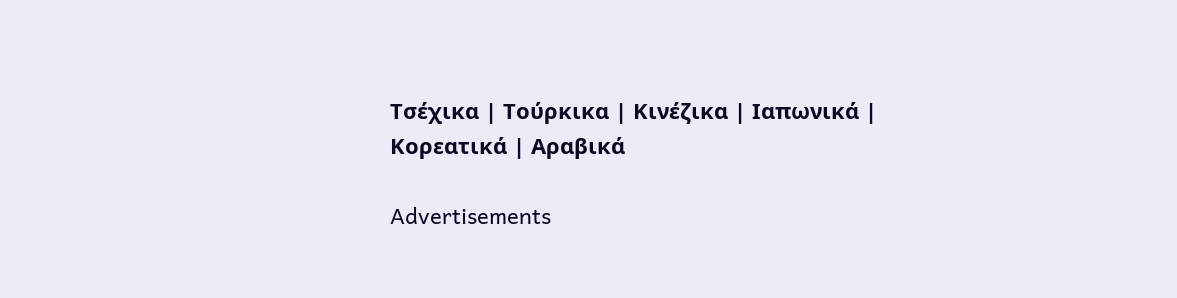Τσέχικα | Τούρκικα | Κινέζικα | Ιαπωνικά | Κορεατικά | Αραβικά

Advertisements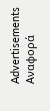Advertisements
Αναφορά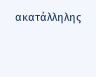ακατάλληλης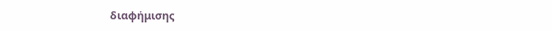διαφήμισης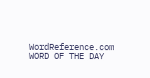WordReference.com
WORD OF THE DAY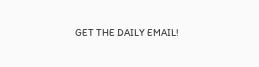GET THE DAILY EMAIL!